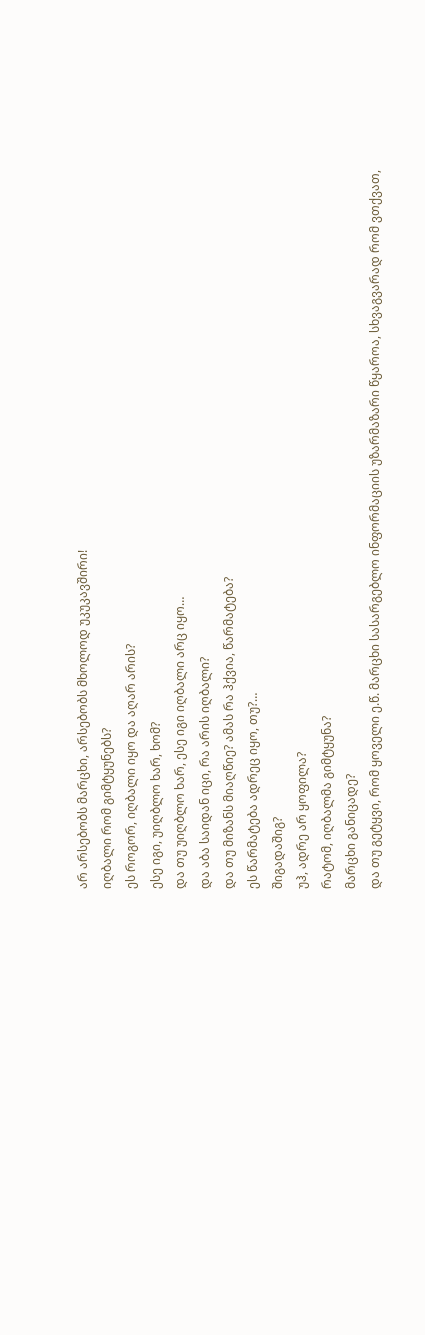არ არსებობს მარცხი, არსებობს მხოლოდ უკუკავშირი!
იღბალი რომ გიმტყუნებს?
ეს როგორ, იღბალი იყო და აღარ არის?
ესე იგი, უიღბლო ხარ, ხომ?
და თუ უიღბლო ხარ, ესე იგი იღბალი არც იყო…
და აბა საიდან იცი, რა არის იღბალი?
და თუ მიზანს მიაღწიე? ამას რა ჰქვია, წარმატება?
ეს წარმატება ადრეც იყო, თუ?…
შიგადაშიგ?
უჰ, ადრე არ ყოფილა?
რატომ, იღბალმა გიმტყუნა?
მარცხი განიცადე?
და თუ გეტყვი, რომ ყოველი ე.წ. მარცხი სასარგებლო ინფორმაციის უზარმაზარი წყაროა, სხვაგვარად რომ ვთქვათ,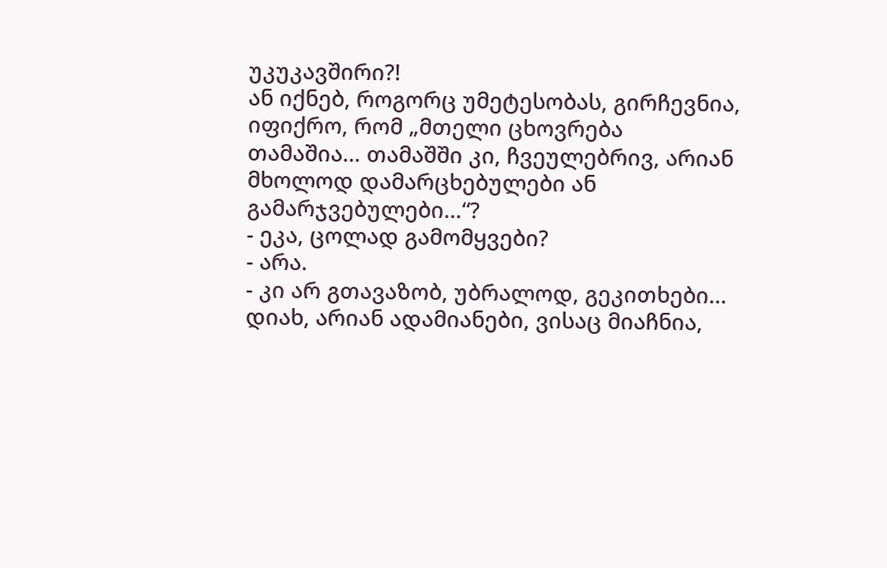უკუკავშირი?!
ან იქნებ, როგორც უმეტესობას, გირჩევნია, იფიქრო, რომ „მთელი ცხოვრება თამაშია… თამაშში კი, ჩვეულებრივ, არიან მხოლოდ დამარცხებულები ან გამარჯვებულები…“?
- ეკა, ცოლად გამომყვები?
- არა.
- კი არ გთავაზობ, უბრალოდ, გეკითხები…
დიახ, არიან ადამიანები, ვისაც მიაჩნია,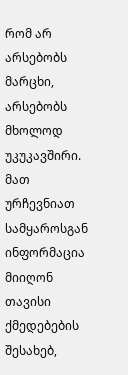რომ არ არსებობს მარცხი, არსებობს მხოლოდ უკუკავშირი. მათ ურჩევნიათ სამყაროსგან ინფორმაცია მიიღონ თავისი ქმედებების შესახებ,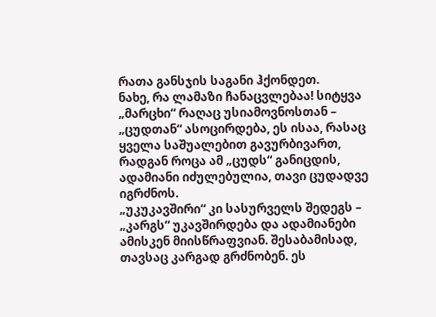რათა განსჯის საგანი ჰქონდეთ.
ნახე, რა ლამაზი ჩანაცვლებაა! სიტყვა „მარცხი“ რაღაც უსიამოვნოსთან – „ცუდთან“ ასოცირდება, ეს ისაა, რასაც ყველა საშუალებით გავურბივართ, რადგან როცა ამ „ცუდს“ განიცდის, ადამიანი იძულებულია, თავი ცუდადვე იგრძნოს.
„უკუკავშირი“ კი სასურველს შედეგს – „კარგს“ უკავშირდება და ადამიანები ამისკენ მიისწრაფვიან. შესაბამისად, თავსაც კარგად გრძნობენ. ეს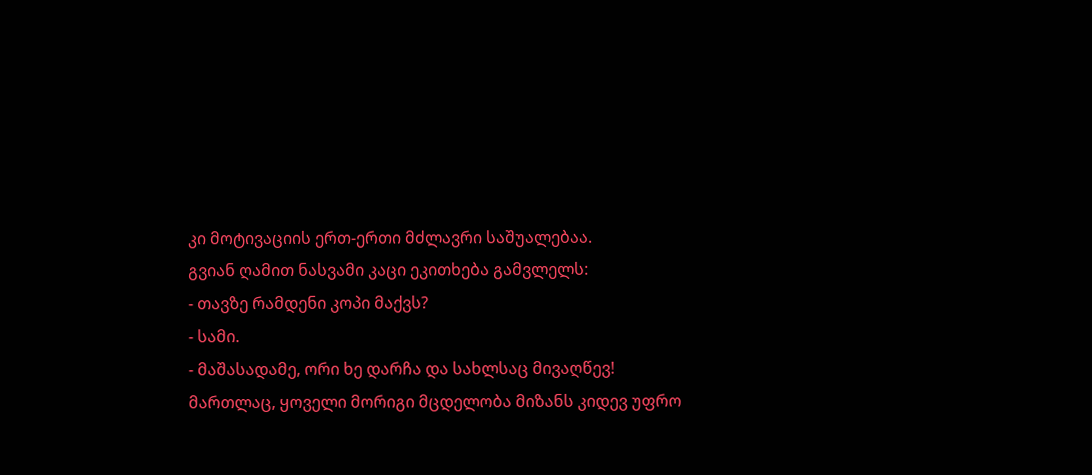კი მოტივაციის ერთ-ერთი მძლავრი საშუალებაა.
გვიან ღამით ნასვამი კაცი ეკითხება გამვლელს:
- თავზე რამდენი კოპი მაქვს?
- სამი.
- მაშასადამე, ორი ხე დარჩა და სახლსაც მივაღწევ!
მართლაც, ყოველი მორიგი მცდელობა მიზანს კიდევ უფრო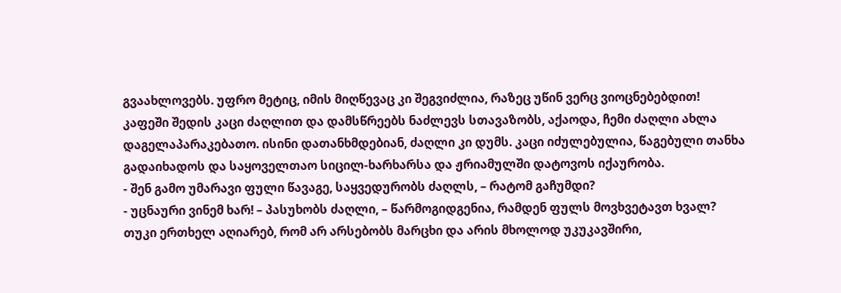გვაახლოვებს. უფრო მეტიც, იმის მიღწევაც კი შეგვიძლია, რაზეც უწინ ვერც ვიოცნებებდით!
კაფეში შედის კაცი ძაღლით და დამსწრეებს ნაძლევს სთავაზობს, აქაოდა, ჩემი ძაღლი ახლა დაგელაპარაკებათო. ისინი დათანხმდებიან, ძაღლი კი დუმს. კაცი იძულებულია, წაგებული თანხა გადაიხადოს და საყოველთაო სიცილ-ხარხარსა და ჟრიამულში დატოვოს იქაურობა.
- შენ გამო უმარავი ფული წავაგე, საყვედურობს ძაღლს, – რატომ გაჩუმდი?
- უცნაური ვინემ ხარ! – პასუხობს ძაღლი, – წარმოგიდგენია, რამდენ ფულს მოვხვეტავთ ხვალ?
თუკი ერთხელ აღიარებ, რომ არ არსებობს მარცხი და არის მხოლოდ უკუკავშირი,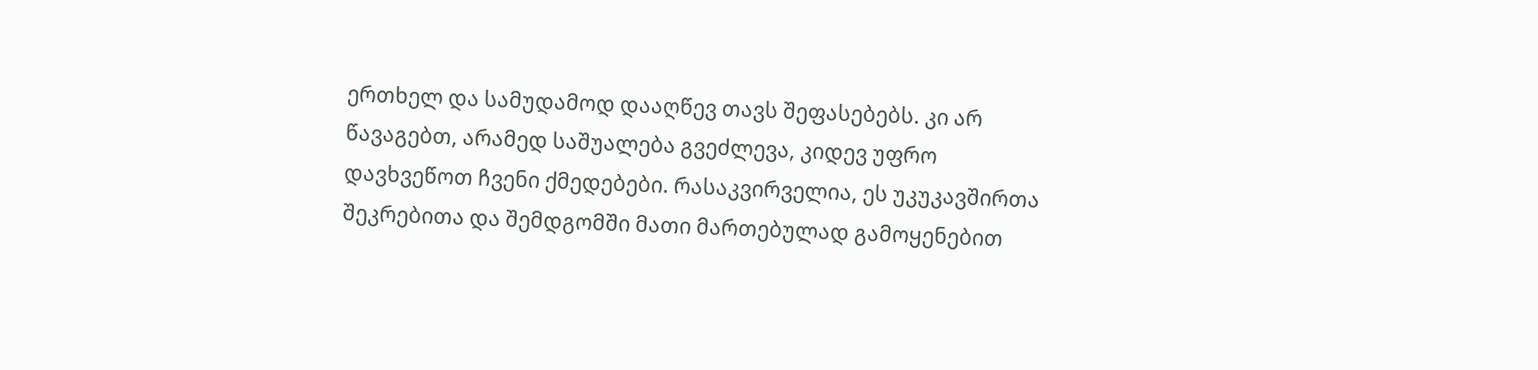ერთხელ და სამუდამოდ დააღწევ თავს შეფასებებს. კი არ წავაგებთ, არამედ საშუალება გვეძლევა, კიდევ უფრო დავხვეწოთ ჩვენი ქმედებები. რასაკვირველია, ეს უკუკავშირთა შეკრებითა და შემდგომში მათი მართებულად გამოყენებით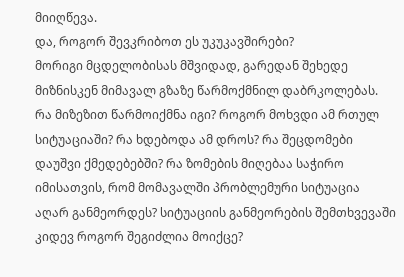მიიღწევა.
და, როგორ შევკრიბოთ ეს უკუკავშირები?
მორიგი მცდელობისას მშვიდად, გარედან შეხედე მიზნისკენ მიმავალ გზაზე წარმოქმნილ დაბრკოლებას.
რა მიზეზით წარმოიქმნა იგი? როგორ მოხვდი ამ რთულ სიტუაციაში? რა ხდებოდა ამ დროს? რა შეცდომები დაუშვი ქმედებებში? რა ზომების მიღებაა საჭირო იმისათვის, რომ მომავალში პრობლემური სიტუაცია აღარ განმეორდეს? სიტუაციის განმეორების შემთხვევაში კიდევ როგორ შეგიძლია მოიქცე?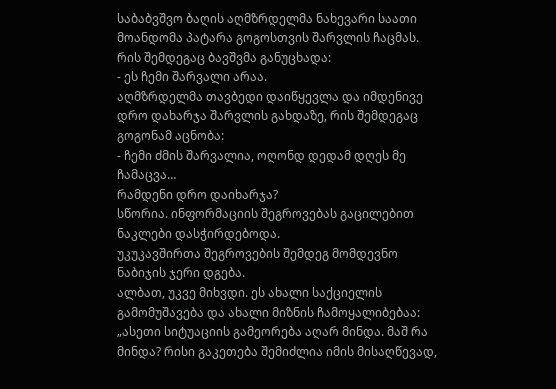საბაბვშვო ბაღის აღმზრდელმა ნახევარი საათი მოანდომა პატარა გოგოსთვის შარვლის ჩაცმას. რის შემდეგაც ბავშვმა განუცხადა:
- ეს ჩემი შარვალი არაა.
აღმზრდელმა თავბედი დაიწყევლა და იმდენივე დრო დახარჯა შარვლის გახდაზე, რის შემდეგაც გოგონამ აცნობა:
- ჩემი ძმის შარვალია, ოღონდ დედამ დღეს მე ჩამაცვა…
რამდენი დრო დაიხარჯა?
სწორია. ინფორმაციის შეგროვებას გაცილებით ნაკლები დასჭირდებოდა.
უკუკავშირთა შეგროვების შემდეგ მომდევნო ნაბიჯის ჯერი დგება.
ალბათ, უკვე მიხვდი. ეს ახალი საქციელის გამომუშავება და ახალი მიზნის ჩამოყალიბებაა:
„ასეთი სიტუაციის გამეორება აღარ მინდა. მაშ რა მინდა? რისი გაკეთება შემიძლია იმის მისაღწევად,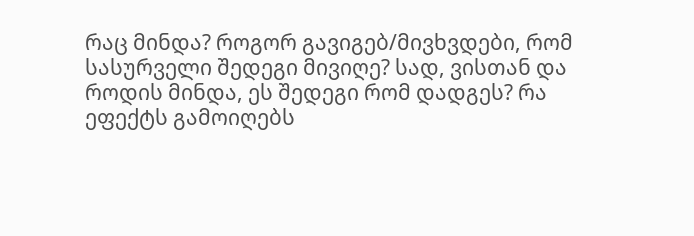რაც მინდა? როგორ გავიგებ/მივხვდები, რომ სასურველი შედეგი მივიღე? სად, ვისთან და როდის მინდა, ეს შედეგი რომ დადგეს? რა ეფექტს გამოიღებს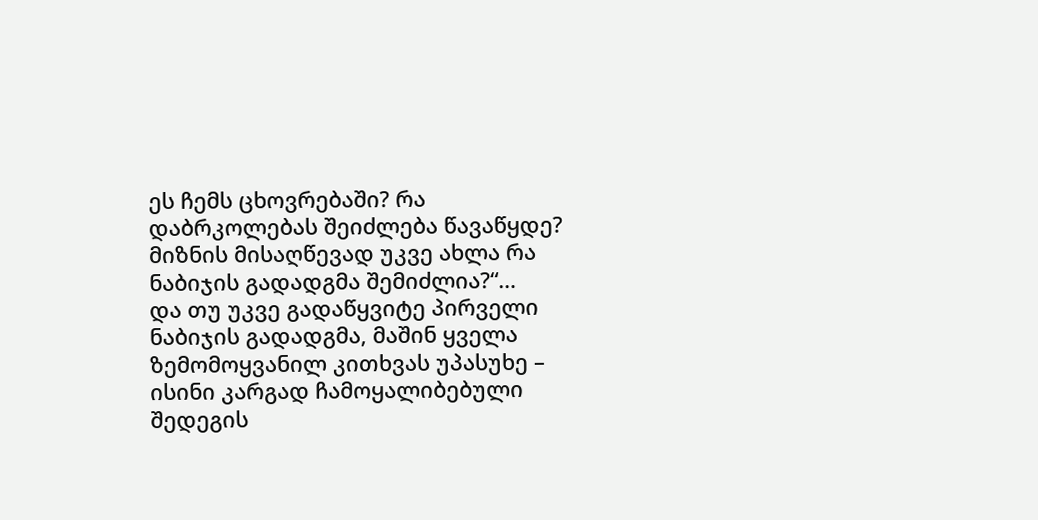ეს ჩემს ცხოვრებაში? რა დაბრკოლებას შეიძლება წავაწყდე? მიზნის მისაღწევად უკვე ახლა რა ნაბიჯის გადადგმა შემიძლია?“…
და თუ უკვე გადაწყვიტე პირველი ნაბიჯის გადადგმა, მაშინ ყველა ზემომოყვანილ კითხვას უპასუხე – ისინი კარგად ჩამოყალიბებული შედეგის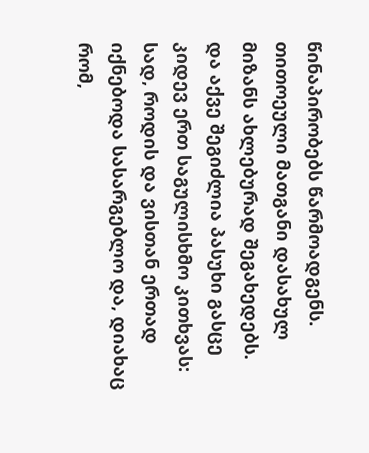წინაპირობებს წარმოადგენს. თითოეული მათგანი დასახულ მიზანს ახლებურად შეგახედებს.
და აქვე შეგიძლია პასუხი გასცე კიდევ ერთ საგულისხმო კითხვას: სად, როდის და ვისთან ერთად იქნებოდა სასარგებლო და, დიახაც რომ,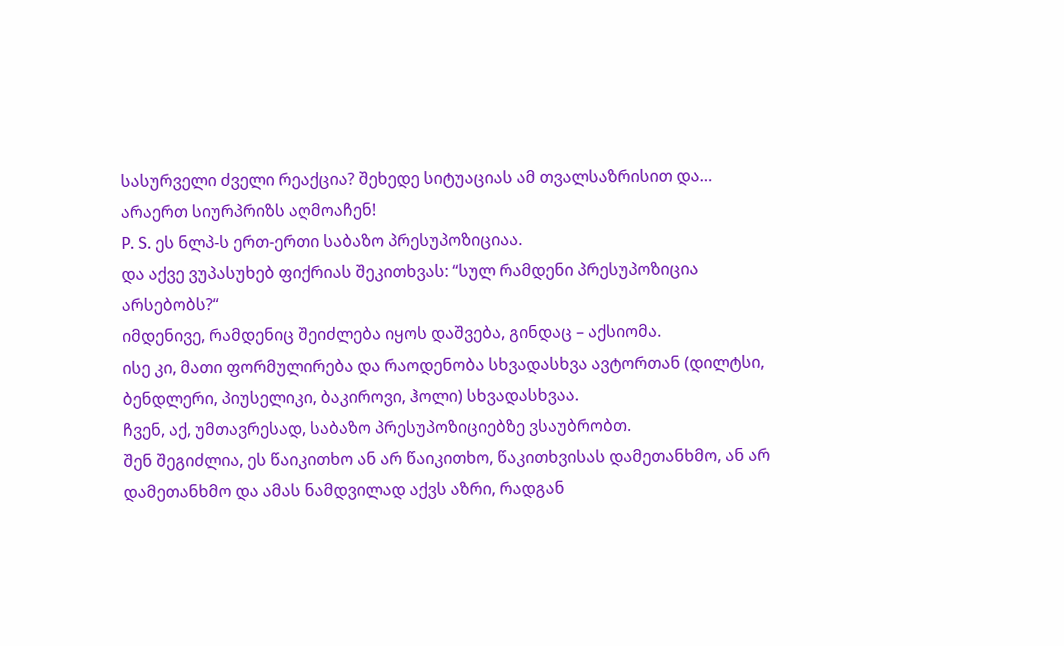სასურველი ძველი რეაქცია? შეხედე სიტუაციას ამ თვალსაზრისით და…
არაერთ სიურპრიზს აღმოაჩენ!
P. S. ეს ნლპ-ს ერთ-ერთი საბაზო პრესუპოზიციაა.
და აქვე ვუპასუხებ ფიქრიას შეკითხვას: “სულ რამდენი პრესუპოზიცია არსებობს?“
იმდენივე, რამდენიც შეიძლება იყოს დაშვება, გინდაც – აქსიომა.
ისე კი, მათი ფორმულირება და რაოდენობა სხვადასხვა ავტორთან (დილტსი, ბენდლერი, პიუსელიკი, ბაკიროვი, ჰოლი) სხვადასხვაა.
ჩვენ, აქ, უმთავრესად, საბაზო პრესუპოზიციებზე ვსაუბრობთ.
შენ შეგიძლია, ეს წაიკითხო ან არ წაიკითხო, წაკითხვისას დამეთანხმო, ან არ დამეთანხმო და ამას ნამდვილად აქვს აზრი, რადგან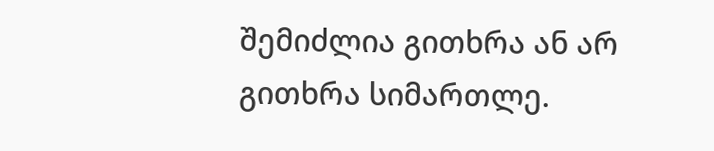შემიძლია გითხრა ან არ გითხრა სიმართლე.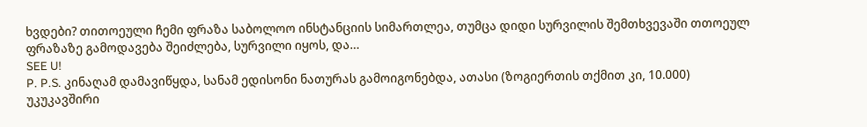ხვდები? თითოეული ჩემი ფრაზა საბოლოო ინსტანციის სიმართლეა, თუმცა დიდი სურვილის შემთხვევაში თთოეულ ფრაზაზე გამოდავება შეიძლება, სურვილი იყოს, და…
SEE U!
P. P.S. კინაღამ დამავიწყდა, სანამ ედისონი ნათურას გამოიგონებდა, ათასი (ზოგიერთის თქმით კი, 10.000) უკუკავშირი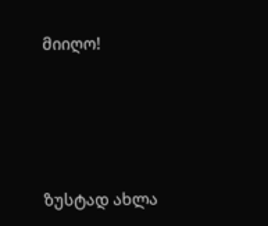მიიღო!




ზუსტად ახლა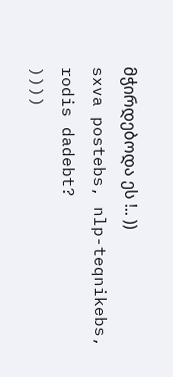მჭირდებოდა ეს !.. ))
sxva postebs, nlp-teqnikebs, rodis dadebt?
))))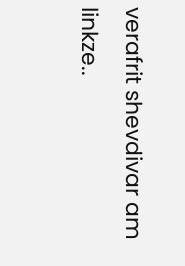verafrit shevdivar am linkze..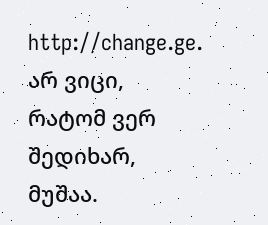http://change.ge.
არ ვიცი, რატომ ვერ შედიხარ, მუშაა.